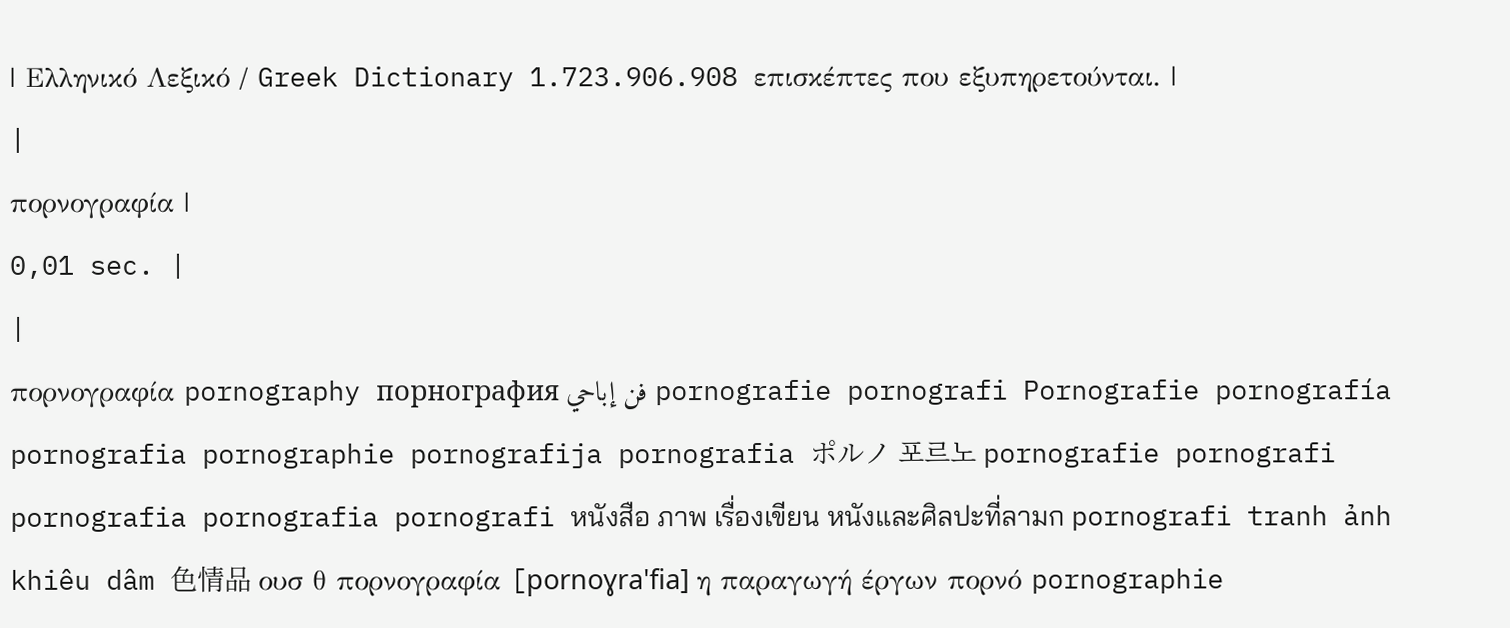| Ελληνικό Λεξικό / Greek Dictionary 1.723.906.908 επισκέπτες που εξυπηρετούνται. |
|
πορνογραφία |
0,01 sec. |
|
πορνογραφία pornography порнография فن إباحي pornografie pornografi Pornografie pornografía pornografia pornographie pornografija pornografia ポルノ 포르노 pornografie pornografi pornografia pornografia pornografi หนังสือ ภาพ เรื่องเขียน หนังและศิลปะที่ลามก pornografi tranh ảnh khiêu dâm 色情品 ουσ θ πορνογραφία [pornoɣra'fia] η παραγωγή έργων πορνό pornographie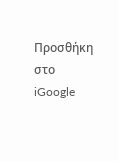Προσθήκη στο iGoogle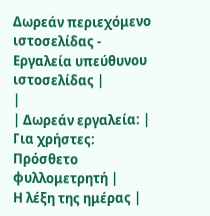Δωρεάν περιεχόμενο ιστοσελίδας - Εργαλεία υπεύθυνου ιστοσελίδας |
|
| Δωρεάν εργαλεία: |
Για χρήστες:
Πρόσθετο φυλλομετρητή |
Η λέξη της ημέρας |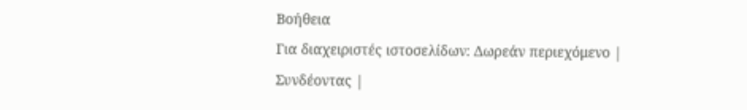Βοήθεια
Για διαχειριστές ιστοσελίδων: Δωρεάν περιεχόμενο | Συνδέοντας |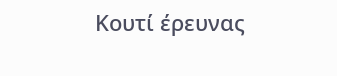Κουτί έρευνας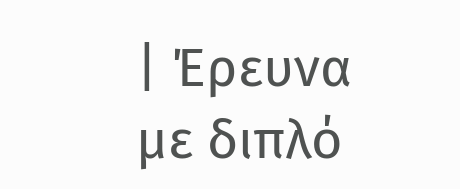| Έρευνα με διπλό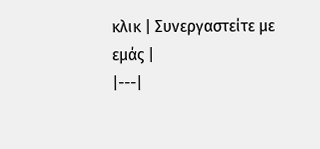κλικ | Συνεργαστείτε με εμάς |
|---|